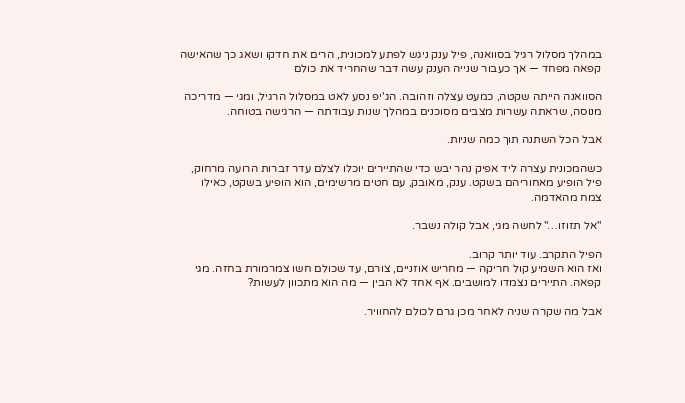במהלך מסלול רגיל בסוואנה, פיל ענק ניגש לפתע למכונית, הרים את חדקו ושאג כך שהאישה קפאה מפחד — אך כעבור שנייה הענק עשה דבר שהחריד את כולם

הסוואנה הייתה שקטה, כמעט עצלה וזהובה. הג'יפ נסע לאט במסלול הרגיל, ומגי — מדריכה מנוסה, שראתה עשרות מצבים מסוכנים במהלך שנות עבודתה — הרגישה בטוחה.

אבל הכל השתנה תוך כמה שניות.

כשהמכונית עצרה ליד אפיק נהר יבש כדי שהתיירים יוכלו לצלם עדר זברות הרועה מרחוק, פיל הופיע מאחוריהם בשקט. ענק, מאובק, עם חטים מרשימים, הוא הופיע בשקט, כאילו צמח מהאדמה.

"אל תזוזו…" לחשה מגי, אבל קולה נשבר.

הפיל התקרב. עוד יותר קרוב.
ואז הוא השמיע קול חריקה — מחריש אוזניים, צורם, עד שכולם חשו צמרמורת בחזה. מגי קפאה. התיירים נצמדו למושבים. אף אחד לא הבין — מה הוא מתכוון לעשות?

אבל מה שקרה שניה לאחר מכן גרם לכולם להחוויר.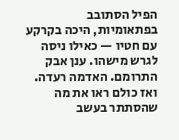הפיל הסתובב בפתאומיות, היכה בקרקע עם חטיו — כאילו ניסה לגרש מישהו. ענן אבק התרומם. האדמה רעדה.
ואז כולם ראו את מה שהסתתר בעשב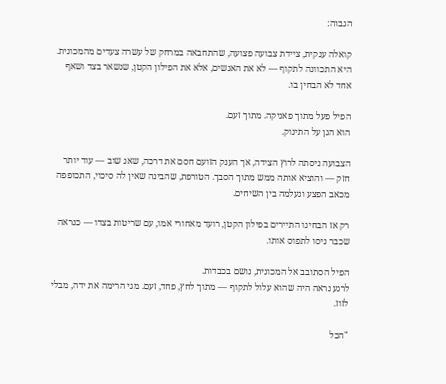הגבוה:

קואלה ענקית, ציידת צבועה פצועה, שהתחבאה במרחק של עשרה צעדים מהמכונית. היא התכוונה לתקוף — לא את האנשים, אלא את הפילון הקטן, שנשאר בצד ושאף אחד לא הבחין בו.

הפיל פעל מתוך פאניקה. מתוך זעם.
הוא הגן על התינוק.

הצבועה ניסתה לרוץ הצידה, אך הענק הזועם חסם את דרכה, שאג שוב — עוד יותר חזק — והוציא אותה ממש מתוך הסבך. הטורפת, שהבינה שאין לה סיכוי, התכופפה מכאב הפצע ונעלמה בין השיחים.

רק אז הבחינו התיירים בפילון הקטן, רועד מאחורי אמו, עם שריטות בצדו — כנראה שכבר ניסו לתפוס אותו.

הפיל הסתובב אל המכונית, נושם בכבדות.
לרגע נראה היה שהוא עלול לתקוף — מתוך לחץ, פחד, זעם. מגי הרימה את ידה, מבלי לזוז.

"הכל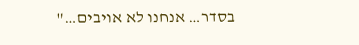בסדר… אנחנו לא אויבים…"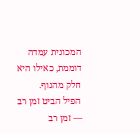המכונית עמדה דוממת, כאילו היא חלק מהנוף.
הפיל הביט זמן רב — זמן רב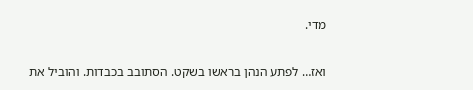מדי.

ואז… לפתע הנהן בראשו בשקט. הסתובב בכבדות. והוביל את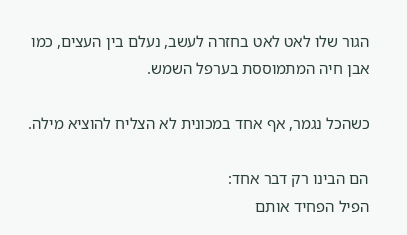הגור שלו לאט לאט בחזרה לעשב, נעלם בין העצים, כמו אבן חיה המתמוססת בערפל השמש.

כשהכל נגמר, אף אחד במכונית לא הצליח להוציא מילה.

הם הבינו רק דבר אחד:
הפיל הפחיד אותם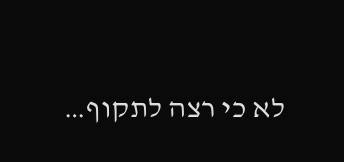לא כי רצה לתקוף…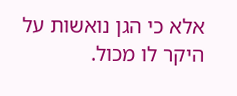אלא כי הגן נואשות על היקר לו מכול.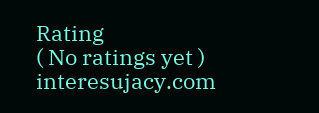Rating
( No ratings yet )
interesujacy.com